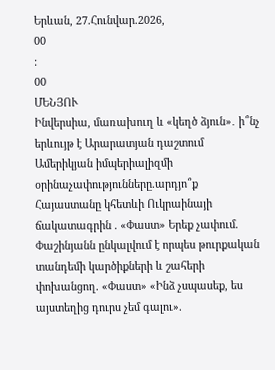Երևան, 27.Հունվար.2026,
00
:
00
ՄԵՆՅՈՒ
Ինվերսիա, մառախուղ և «կեղծ ձյուն»․ ի՞նչ երևույթ է Արարատյան դաշտում Ամերիկյան իմպերիալիզմի օրինաչափությունները.արդյո՞ք Հայաստանը կհետևի Ուկրաինայի ճակատագրին . «Փաստ» Երեք չափում. Փաշինյանն ընկալվում է որպես թուրքական տանդեմի կարծիքների և շահերի փոխանցող. «Փաստ» «Ինձ չսպասեք, ես այստեղից դուրս չեմ գալու».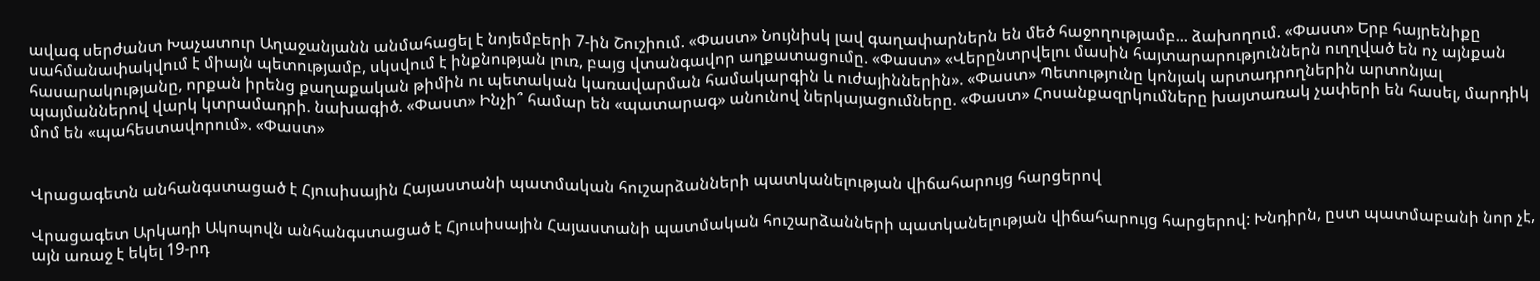ավագ սերժանտ Խաչատուր Աղաջանյանն անմահացել է նոյեմբերի 7-ին Շուշիում. «Փաստ» Նույնիսկ լավ գաղափարներն են մեծ հաջողությամբ... ձախողում. «Փաստ» Երբ հայրենիքը սահմանափակվում է միայն պետությամբ, սկսվում է ինքնության լուռ, բայց վտանգավոր աղքատացումը. «Փաստ» «Վերընտրվելու մասին հայտարարություններն ուղղված են ոչ այնքան հասարակությանը, որքան իրենց քաղաքական թիմին ու պետական կառավարման համակարգին և ուժայիններին». «Փաստ» Պետությունը կոնյակ արտադրողներին արտոնյալ պայմաններով վարկ կտրամադրի. նախագիծ. «Փաստ» Ինչի՞ համար են «պատարագ» անունով ներկայացումները. «Փաստ» Հոսանքազրկումները խայտառակ չափերի են հասել, մարդիկ մոմ են «պահեստավորում». «Փաստ»


Վրացագետն անհանգստացած է Հյուսիսային Հայաստանի պատմական հուշարձանների պատկանելության վիճահարույց հարցերով

Վրացագետ Արկադի Ակոպովն անհանգստացած է Հյուսիսային Հայաստանի պատմական հուշարձանների պատկանելության վիճահարույց հարցերով: Խնդիրն, ըստ պատմաբանի նոր չէ, այն առաջ է եկել 19-րդ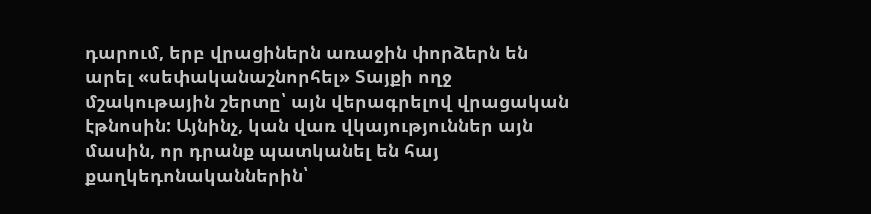դարում, երբ վրացիներն առաջին փորձերն են արել «սեփականաշնորհել» Տայքի ողջ մշակութային շերտը՝ այն վերագրելով վրացական էթնոսին: Այնինչ, կան վառ վկայություններ այն մասին, որ դրանք պատկանել են հայ քաղկեդոնականներին՝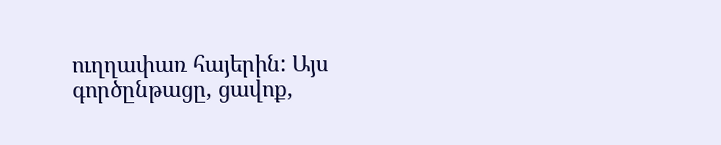ուղղափառ հայերին: Այս գործընթացը, ցավոք,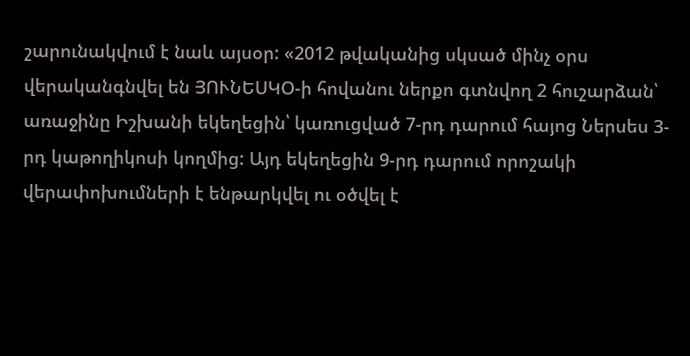շարունակվում է նաև այսօր: «2012 թվականից սկսած մինչ օրս վերականգնվել են ՅՈՒՆԵՍԿՕ-ի հովանու ներքո գտնվող 2 հուշարձան՝ առաջինը Իշխանի եկեղեցին՝ կառուցված 7-րդ դարում հայոց Ներսես 3-րդ կաթողիկոսի կողմից: Այդ եկեղեցին 9-րդ դարում որոշակի վերափոխումների է ենթարկվել ու օծվել է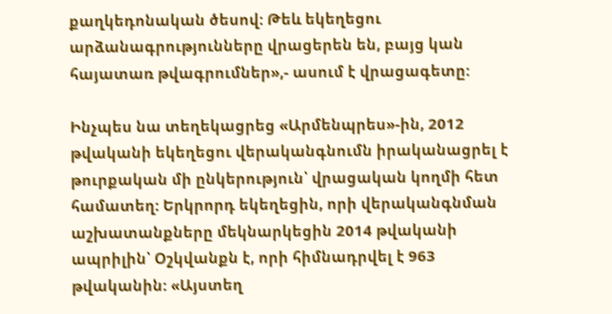քաղկեդոնական ծեսով: Թեև եկեղեցու արձանագրությունները վրացերեն են, բայց կան հայատառ թվագրումներ»,- ասում է վրացագետը:

Ինչպես նա տեղեկացրեց «Արմենպրես»-ին, 2012 թվականի եկեղեցու վերականգնումն իրականացրել է թուրքական մի ընկերություն՝ վրացական կողմի հետ համատեղ: Երկրորդ եկեղեցին, որի վերականգնման աշխատանքները մեկնարկեցին 2014 թվականի ապրիլին՝ Օշկվանքն է, որի հիմնադրվել է 963 թվականին: «Այստեղ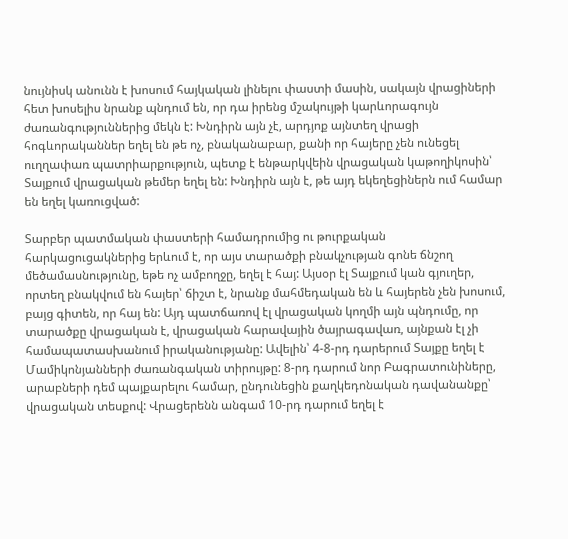նույնիսկ անունն է խոսում հայկական լինելու փաստի մասին, սակայն վրացիների հետ խոսելիս նրանք պնդում են, որ դա իրենց մշակույթի կարևորագույն ժառանգություններից մեկն է: Խնդիրն այն չէ, արդյոք այնտեղ վրացի հոգևորականներ եղել են թե ոչ, բնականաբար, քանի որ հայերը չեն ունեցել ուղղափառ պատրիարքություն, պետք է ենթարկվեին վրացական կաթողիկոսին՝ Տայքում վրացական թեմեր եղել են: Խնդիրն այն է, թե այդ եկեղեցիներն ում համար են եղել կառուցված:

Տարբեր պատմական փաստերի համադրումից ու թուրքական հարկացուցակներից երևում է, որ այս տարածքի բնակչության գոնե ճնշող մեծամասնությունը, եթե ոչ ամբողջը, եղել է հայ: Այսօր էլ Տայքում կան գյուղեր, որտեղ բնակվում են հայեր՝ ճիշտ է, նրանք մահմեդական են և հայերեն չեն խոսում, բայց գիտեն, որ հայ են: Այդ պատճառով էլ վրացական կողմի այն պնդումը, որ տարածքը վրացական է, վրացական հարավային ծայրագավառ, այնքան էլ չի համապատասխանում իրականությանը: Ավելին՝ 4-8-րդ դարերում Տայքը եղել է Մամիկոնյանների ժառանգական տիրույթը: 8-րդ դարում նոր Բագրատունիները, արաբների դեմ պայքարելու համար, ընդունեցին քաղկեդոնական դավանանքը՝ վրացական տեսքով: Վրացերենն անգամ 10-րդ դարում եղել է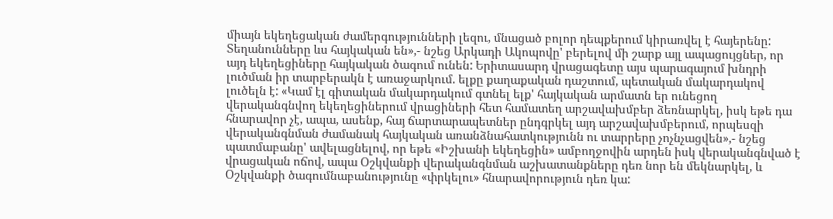միայն եկեղեցական ժամերգությունների լեզու, մնացած բոլոր դեպքերում կիրառվել է հայերենը: Տեղանունները ևս հայկական են»,- նշեց Արկադի Ակոպովը' բերելով մի շարք այլ ապացույցներ, որ այդ եկեղեցիները հայկական ծագում ունեն: Երիտասարդ վրացագետը այս պարագայում խնդրի լուծման իր տարբերակն է առաջարկում. ելքը քաղաքական դաշտում, պետական մակարդակով լուծելն է: «Կամ էլ գիտական մակարդակում գտնել ելք' հայկական արմատն եր ունեցող վերականգնվող եկեղեցիներում վրացիների հետ համատեղ արշավախմբեր ձեռնարկել, իսկ եթե դա հնարավոր չէ, ապա, ասենք, հայ ճարտարապետներ ընդգրկել այդ արշավախմբերում, որպեսզի վերականգնման ժամանակ հայկական առանձնահատկությունն ու տարրերը չոչնչացվեն»,- նշեց պատմաբանը' ավելացնելով, որ եթե «Իշխանի եկեղեցին» ամբողջովին արդեն իսկ վերականգնված է վրացական ոճով, ապա Օշկվանքի վերականգնման աշխատանքները դեռ նոր են մեկնարկել, և Օշկվանքի ծագումնաբանությունը «փրկելու» հնարավորություն դեռ կա: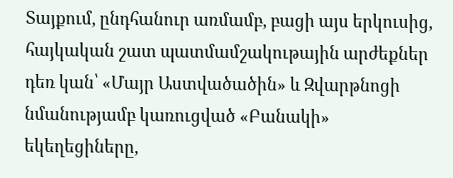Տայքում, ընդհանուր առմամբ, բացի այս երկուսից, հայկական շատ պատմամշակութային արժեքներ դեռ կան՝ «Մայր Աստվածածին» և Զվարթնոցի նմանությամբ կառուցված «Բանակի» եկեղեցիները,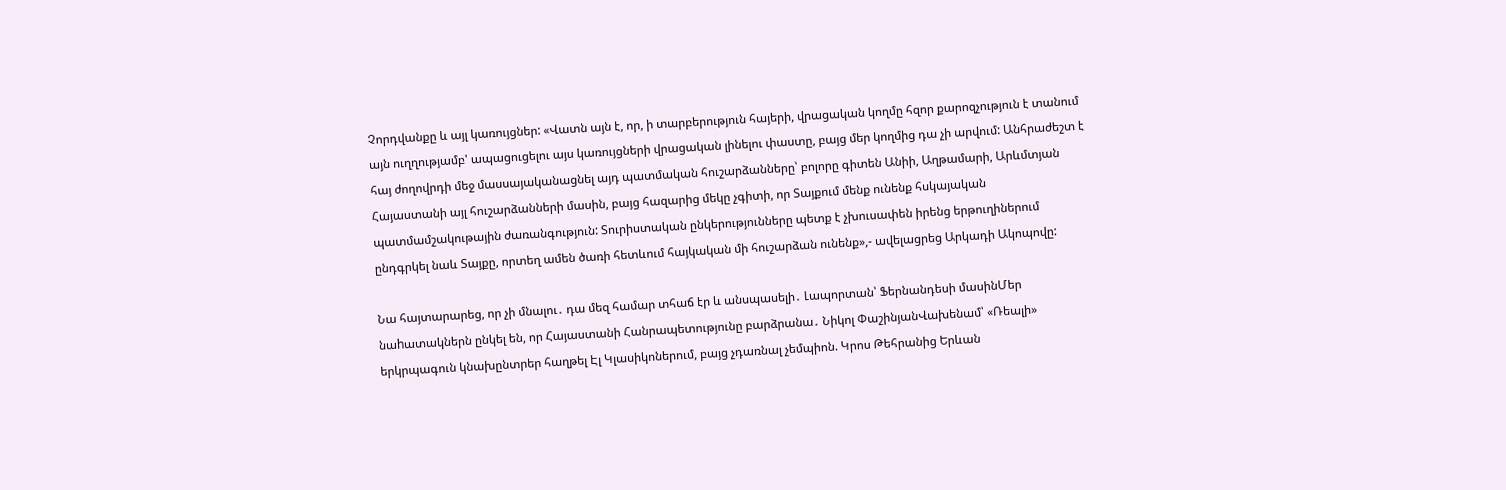Չորդվանքը և այլ կառույցներ: «Վատն այն է, որ, ի տարբերություն հայերի, վրացական կողմը հզոր քարոզչություն է տանում այն ուղղությամբ' ապացուցելու այս կառույցների վրացական լինելու փաստը, բայց մեր կողմից դա չի արվում: Անհրաժեշտ է հայ ժողովրդի մեջ մասսայականացնել այդ պատմական հուշարձանները՝ բոլորը գիտեն Անիի, Աղթամարի, Արևմտյան Հայաստանի այլ հուշարձանների մասին, բայց հազարից մեկը չգիտի, որ Տայքում մենք ունենք հսկայական պատմամշակութային ժառանգություն: Տուրիստական ընկերությունները պետք է չխուսափեն իրենց երթուղիներում ընդգրկել նաև Տայքը, որտեղ ամեն ծառի հետևում հայկական մի հուշարձան ունենք»,- ավելացրեց Արկադի Ակոպովը:

Նա հայտարարեց, որ չի մնալու․ դա մեզ համար տհաճ էր և անսպասելի․ Լապորտան՝ Ֆերնանդեսի մասինՄեր նաhատակներն ընկել են, որ Հայաստանի Հանրապետությունը բարձրանա․ Նիկոլ ՓաշինյանՎախենամ՝ «Ռեալի» երկրպագուն կնախընտրեր հաղթել Էլ Կլասիկոներում, բայց չդառնալ չեմպիոն. Կրոս Թեհրանից Երևան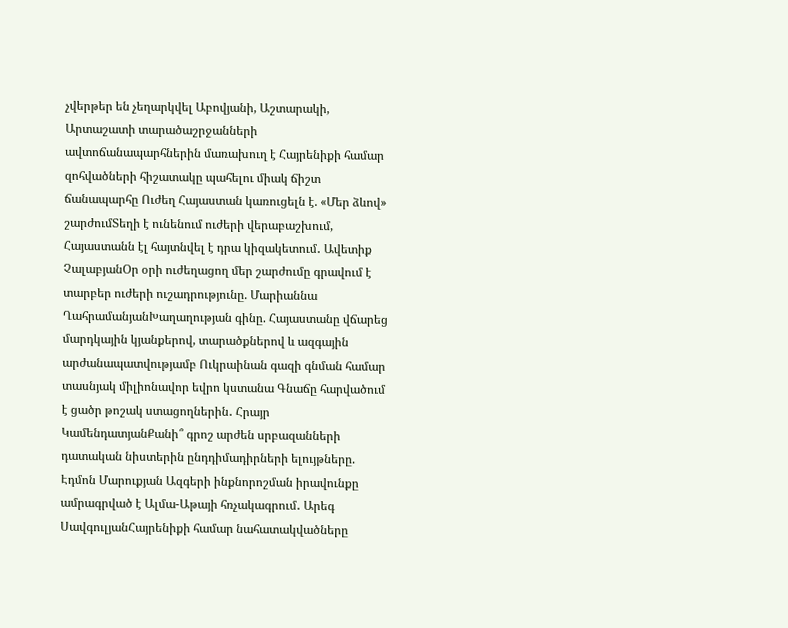չվերթեր են չեղարկվել Աբովյանի, Աշտարակի, Արտաշատի տարածաշրջանների ավտոճանապարհներին մառախուղ է Հայրենիքի համար զոհվածների հիշատակը պահելու միակ ճիշտ ճանապարհը Ուժեղ Հայաստան կառուցելն է. «Մեր ձևով» շարժումՏեղի է ունենում ուժերի վերաբաշխում, Հայաստանն էլ հայտնվել է դրա կիզակետում․ Ավետիք ՉալաբյանՕր օրի ուժեղացող մեր շարժումը գրավում է տարբեր ուժերի ուշադրությունը. Մարիաննա ՂահրամանյանԽաղաղության գինը. Հայաստանը վճարեց մարդկային կյանքերով, տարածքներով և ազգային արժանապատվությամբ Ուկրաինան գազի գնման համար տասնյակ միլիոնավոր եվրո կստանա Գնաճը հարվածում է ցածր թոշակ ստացողներին․ Հրայր ԿամենդատյանՔանի՞ գրոշ արժեն սրբազանների դատական նիստերին ընդդիմադիրների ելույթները. Էդմոն Մարուքյան Ազգերի ինքնորոշման իրավունքը ամրագրված է Ալմա-Աթայի հռչակագրում․ Արեգ ՍավգուլյանՀայրենիքի համար նահատակվածները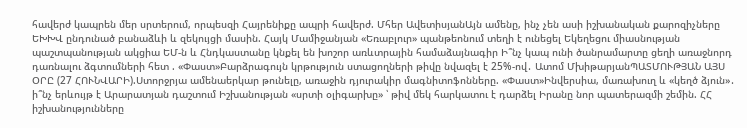հավերժ կապրեն մեր սրտերում, որպեսզի Հայրենիքը ապրի հավերժ. Մհեր ԱվետիսյանԱյն ամենը, ինչ չեն ասի իշխանական քարոզիչները ԵԽԽՎ ընդունած բանաձևի և զեկույցի մասին. Հայկ Մամիջանյան «Եռաբլուր» պանթեոնում տեղի է ունեցել Եկեղեցու միասնության պաշտպանության ակցիա ԵՄ-ն և Հնդկաստանը կնքել են խոշոր առևտրային համաձայնագիր Ի՞նչ կապ ունի ծանրամարտը ցեղի առաջնորդ դառնալու ձգտումների հետ . «Փաստ»Բարձրագույն կրթություն ստացողների թիվը նվազել է 25%-ով․ Ատոմ ՄխիթարյանՊԱՏՄՈՒԹՅԱՆ ԱՅՍ ՕՐԸ (27 ՀՈՒՆՎԱՐԻ).Ստորջրյա ամենաերկար թունելը, առաջին դյուրակիր մագնիտոֆոնները. «Փաստ»Ինվերսիա, մառախուղ և «կեղծ ձյուն»․ ի՞նչ երևույթ է Արարատյան դաշտում Իշխանության «սրտի օլիգարխը» ՝ թիվ մեկ հարկատու է դարձել Իրանը նոր պատերազմի շեմին. ՀՀ իշխանությունները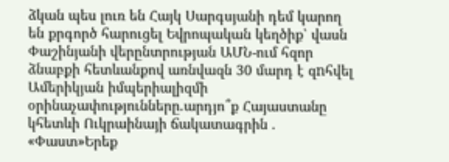ձկան պես լուռ են Հայկ Սարգսյանի դեմ կարող են քրգործ հարուցել Եվրոպական կեղծիք՝ վասն Փաշինյանի վերընտրության ԱՄՆ-ում հզոր ձնաբքի հետևանքով առնվազն 30 մարդ է զnհվել Ամերիկյան իմպերիալիզմի օրինաչափությունները.արդյո՞ք Հայաստանը կհետևի Ուկրաինայի ճակատագրին . «Փաստ»Երեք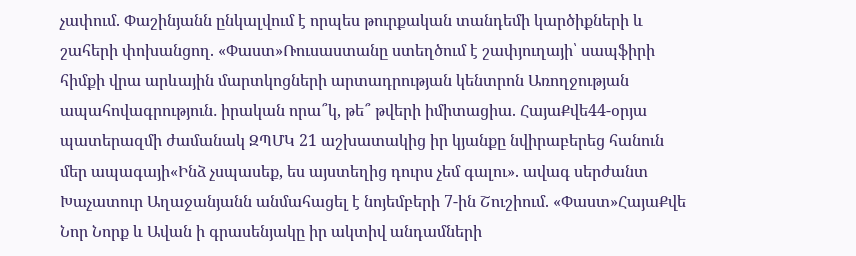չափում. Փաշինյանն ընկալվում է որպես թուրքական տանդեմի կարծիքների և շահերի փոխանցող. «Փաստ»Ռուսաստանը ստեղծում է շափյուղայի՝ սապֆիրի հիմքի վրա արևային մարտկոցների արտադրության կենտրոն Առողջության ապահովագրություն․ իրական որա՞կ, թե՞ թվերի իմիտացիա. ՀայաՔվե44-օրյա պատերազմի ժամանակ ԶՊՄԿ 21 աշխատակից իր կյանքը նվիրաբերեց հանուն մեր ապագայի«Ինձ չսպասեք, ես այստեղից դուրս չեմ գալու». ավագ սերժանտ Խաչատուր Աղաջանյանն անմահացել է նոյեմբերի 7-ին Շուշիում. «Փաստ»ՀայաՔվե Նոր Նորք և Ավան ի գրասենյակը իր ակտիվ անդամների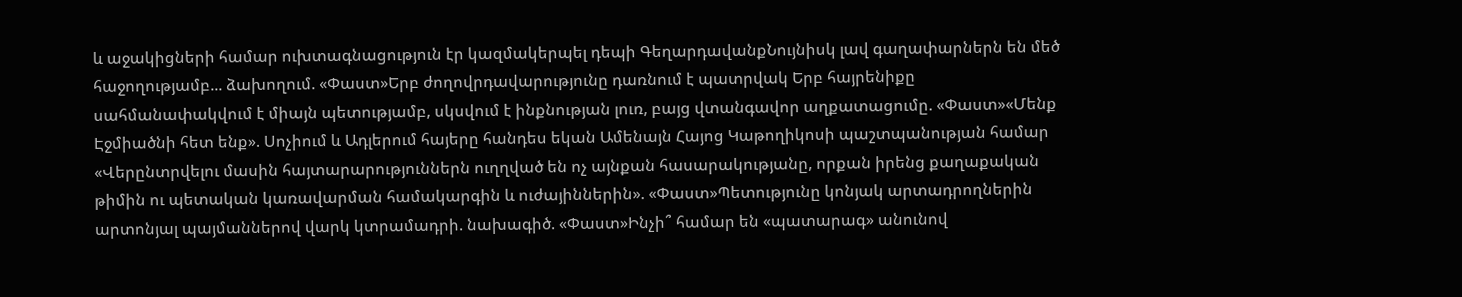և աջակիցների համար ուխտագնացություն էր կազմակերպել դեպի ԳեղարդավանքՆույնիսկ լավ գաղափարներն են մեծ հաջողությամբ... ձախողում. «Փաստ»Երբ ժողովրդավարությունը դառնում է պատրվակ Երբ հայրենիքը սահմանափակվում է միայն պետությամբ, սկսվում է ինքնության լուռ, բայց վտանգավոր աղքատացումը. «Փաստ»«Մենք Էջմիածնի հետ ենք». Սոչիում և Ադլերում հայերը հանդես եկան Ամենայն Հայոց Կաթողիկոսի պաշտպանության համար «Վերընտրվելու մասին հայտարարություններն ուղղված են ոչ այնքան հասարակությանը, որքան իրենց քաղաքական թիմին ու պետական կառավարման համակարգին և ուժայիններին». «Փաստ»Պետությունը կոնյակ արտադրողներին արտոնյալ պայմաններով վարկ կտրամադրի. նախագիծ. «Փաստ»Ինչի՞ համար են «պատարագ» անունով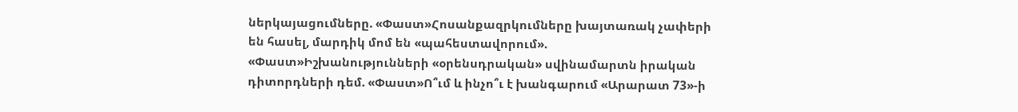ներկայացումները. «Փաստ»Հոսանքազրկումները խայտառակ չափերի են հասել, մարդիկ մոմ են «պահեստավորում». «Փաստ»Իշխանությունների «օրենսդրական» սվինամարտն իրական դիտորդների դեմ. «Փաստ»Ո՞ւմ և ինչո՞ւ է խանգարում «Արարատ 73»-ի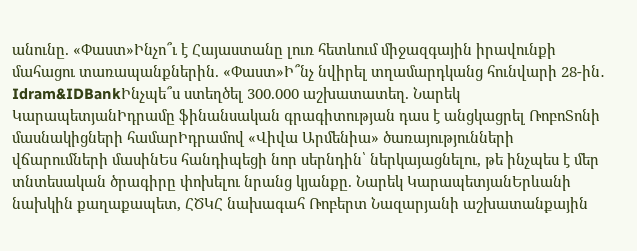անունը. «Փաստ»Ինչո՞ւ է Հայաստանը լուռ հետևում միջազգային իրավունքի մահացու տառապանքներին. «Փաստ»Ի՞նչ նվիրել տղամարդկանց հունվարի 28-ին․ Idram&IDBankԻնչպե՞ս ստեղծել 300.000 աշխատատեղ. Նարեկ ԿարապետյանԻդրամը ֆինանսական գրագիտության դաս է անցկացրել ՌոբոՏոնի մասնակիցների համարԻդրամով «Վիվա Արմենիա» ծառայությունների վճարումների մասինԵս հանդիպեցի նոր սերնդին՝ ներկայացնելու, թե ինչպես է մեր տնտեսական ծրագիրը փոխելու նրանց կյանքը. Նարեկ ԿարապետյանԵրևանի նախկին քաղաքապետ, ՀԾԿՀ նախագահ Ռոբերտ Նազարյանի աշխատանքային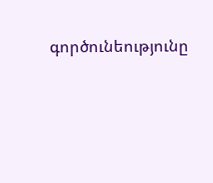գործունեությունը